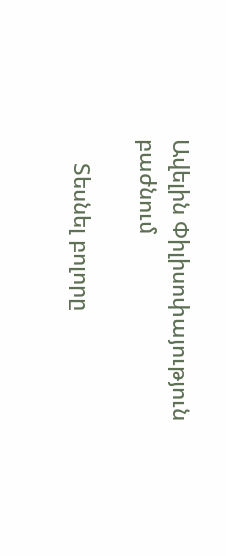Ավելին Փիլիսոփայություն բաժնում

    Տեսնել բոլորը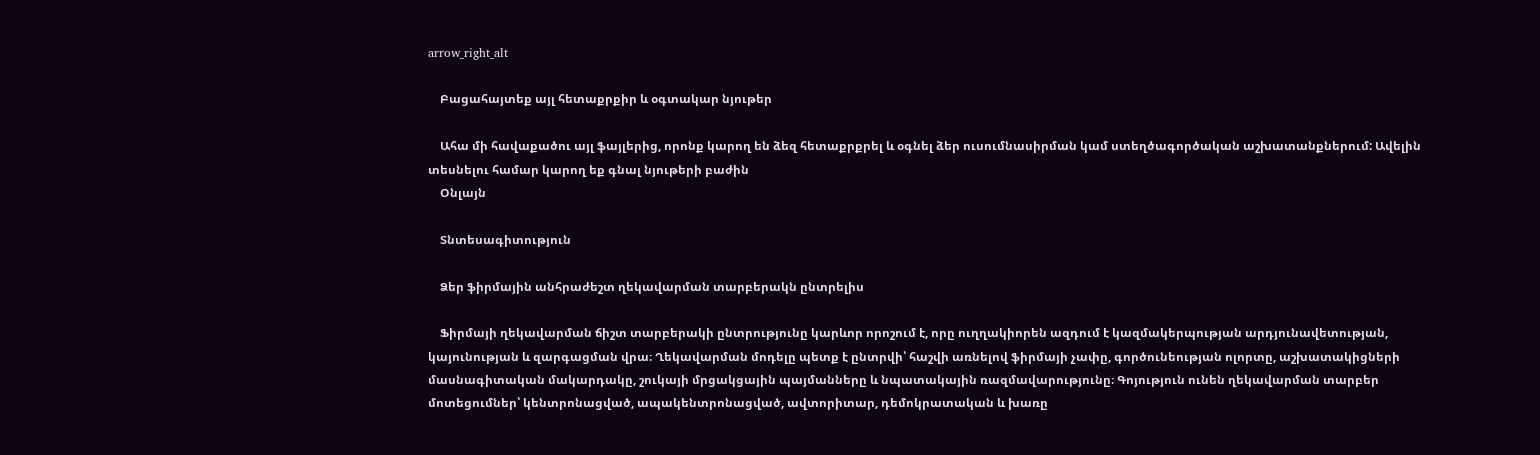arrow_right_alt

    Բացահայտեք այլ հետաքրքիր և օգտակար նյութեր

    Ահա մի հավաքածու այլ ֆայլերից, որոնք կարող են ձեզ հետաքրքրել և օգնել ձեր ուսումնասիրման կամ ստեղծագործական աշխատանքներում: Ավելին տեսնելու համար կարող եք գնալ նյութերի բաժին
    Օնլայն

    Տնտեսագիտություն

    Ձեր ֆիրմային անհրաժեշտ ղեկավարման տարբերակն ընտրելիս

    Ֆիրմայի ղեկավարման ճիշտ տարբերակի ընտրությունը կարևոր որոշում է, որը ուղղակիորեն ազդում է կազմակերպության արդյունավետության, կայունության և զարգացման վրա։ Ղեկավարման մոդելը պետք է ընտրվի՝ հաշվի առնելով ֆիրմայի չափը, գործունեության ոլորտը, աշխատակիցների մասնագիտական մակարդակը, շուկայի մրցակցային պայմանները և նպատակային ռազմավարությունը։ Գոյություն ունեն ղեկավարման տարբեր մոտեցումներ՝ կենտրոնացված, ապակենտրոնացված, ավտորիտար, դեմոկրատական և խառը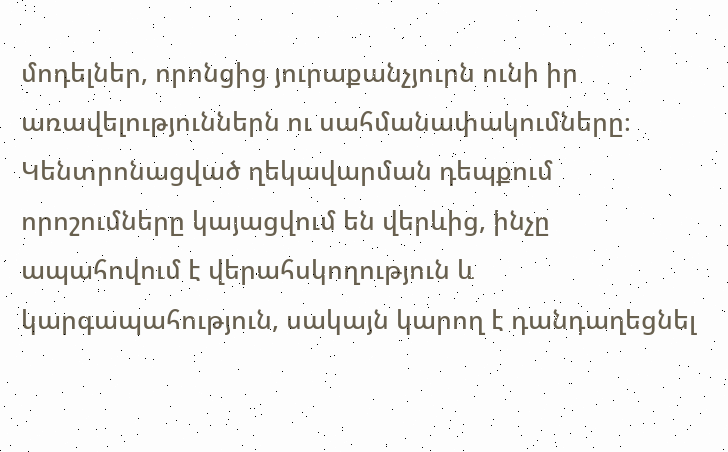մոդելներ, որոնցից յուրաքանչյուրն ունի իր առավելություններն ու սահմանափակումները։ Կենտրոնացված ղեկավարման դեպքում որոշումները կայացվում են վերևից, ինչը ապահովում է վերահսկողություն և կարգապահություն, սակայն կարող է դանդաղեցնել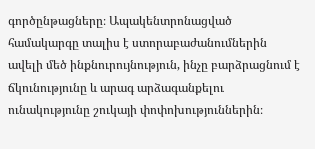գործընթացները։ Ապակենտրոնացված համակարգը տալիս է ստորաբաժանումներին ավելի մեծ ինքնուրույնություն, ինչը բարձրացնում է ճկունությունը և արագ արձագանքելու ունակությունը շուկայի փոփոխություններին։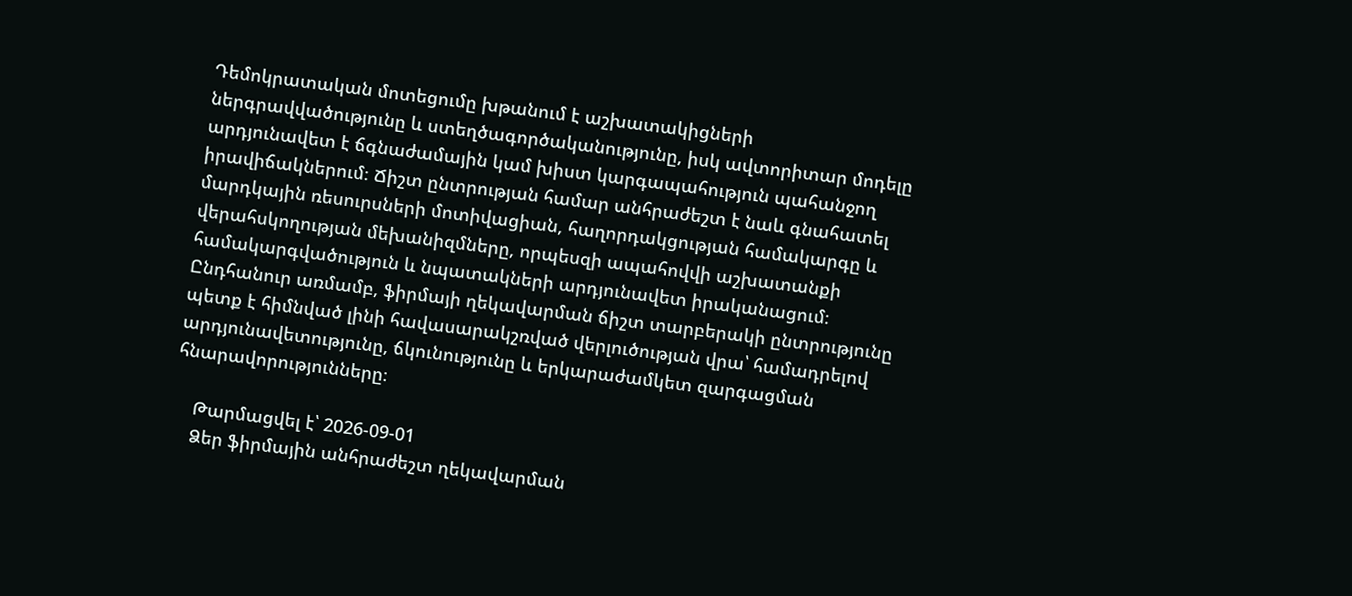Դեմոկրատական մոտեցումը խթանում է աշխատակիցների ներգրավվածությունը և ստեղծագործականությունը, իսկ ավտորիտար մոդելը արդյունավետ է ճգնաժամային կամ խիստ կարգապահություն պահանջող իրավիճակներում։ Ճիշտ ընտրության համար անհրաժեշտ է նաև գնահատել մարդկային ռեսուրսների մոտիվացիան, հաղորդակցության համակարգը և վերահսկողության մեխանիզմները, որպեսզի ապահովվի աշխատանքի համակարգվածություն և նպատակների արդյունավետ իրականացում։ Ընդհանուր առմամբ, ֆիրմայի ղեկավարման ճիշտ տարբերակի ընտրությունը պետք է հիմնված լինի հավասարակշռված վերլուծության վրա՝ համադրելով արդյունավետությունը, ճկունությունը և երկարաժամկետ զարգացման հնարավորությունները։

    Թարմացվել է՝ 2026-09-01
    Ձեր ֆիրմային անհրաժեշտ ղեկավարման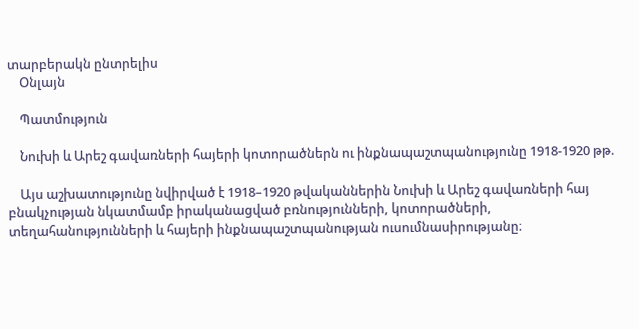տարբերակն ընտրելիս
    Օնլայն

    Պատմություն

    Նուխի և Արեշ գավառների հայերի կոտորածներն ու ինքնապաշտպանությունը 1918-1920 թթ.

    Այս աշխատությունը նվիրված է 1918–1920 թվականներին Նուխի և Արեշ գավառների հայ բնակչության նկատմամբ իրականացված բռնությունների, կոտորածների, տեղահանությունների և հայերի ինքնապաշտպանության ուսումնասիրությանը։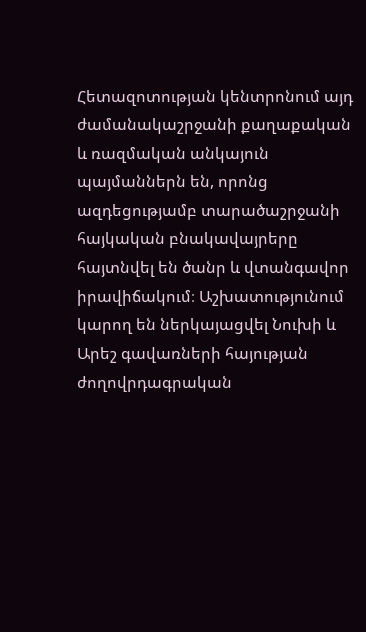Հետազոտության կենտրոնում այդ ժամանակաշրջանի քաղաքական և ռազմական անկայուն պայմաններն են, որոնց ազդեցությամբ տարածաշրջանի հայկական բնակավայրերը հայտնվել են ծանր և վտանգավոր իրավիճակում։ Աշխատությունում կարող են ներկայացվել Նուխի և Արեշ գավառների հայության ժողովրդագրական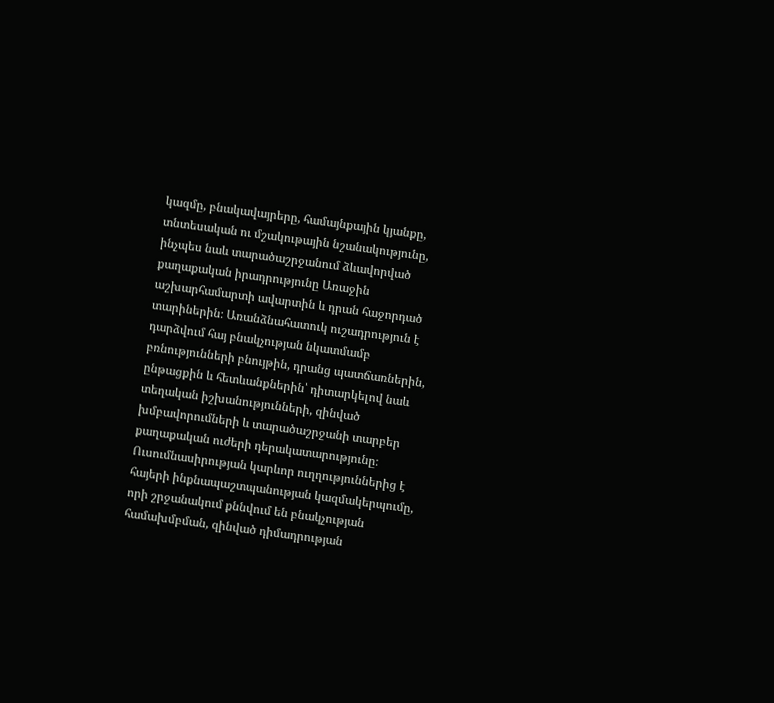կազմը, բնակավայրերը, համայնքային կյանքը, տնտեսական ու մշակութային նշանակությունը, ինչպես նաև տարածաշրջանում ձևավորված քաղաքական իրադրությունը Առաջին աշխարհամարտի ավարտին և դրան հաջորդած տարիներին։ Առանձնահատուկ ուշադրություն է դարձվում հայ բնակչության նկատմամբ բռնությունների բնույթին, դրանց պատճառներին, ընթացքին և հետևանքներին՝ դիտարկելով նաև տեղական իշխանությունների, զինված խմբավորումների և տարածաշրջանի տարբեր քաղաքական ուժերի դերակատարությունը։ Ուսումնասիրության կարևոր ուղղություններից է հայերի ինքնապաշտպանության կազմակերպումը, որի շրջանակում քննվում են բնակչության համախմբման, զինված դիմադրության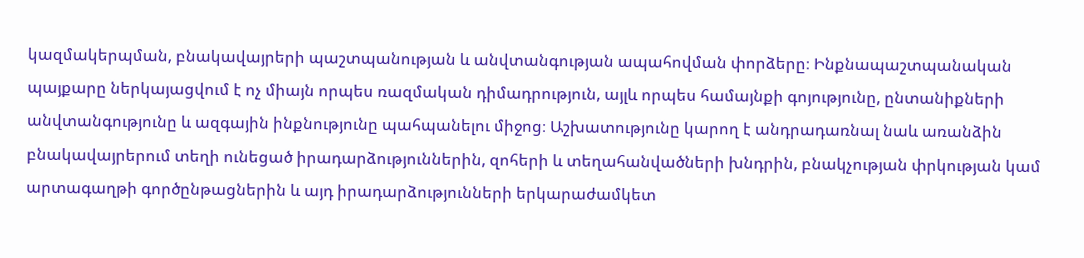կազմակերպման, բնակավայրերի պաշտպանության և անվտանգության ապահովման փորձերը։ Ինքնապաշտպանական պայքարը ներկայացվում է ոչ միայն որպես ռազմական դիմադրություն, այլև որպես համայնքի գոյությունը, ընտանիքների անվտանգությունը և ազգային ինքնությունը պահպանելու միջոց։ Աշխատությունը կարող է անդրադառնալ նաև առանձին բնակավայրերում տեղի ունեցած իրադարձություններին, զոհերի և տեղահանվածների խնդրին, բնակչության փրկության կամ արտագաղթի գործընթացներին և այդ իրադարձությունների երկարաժամկետ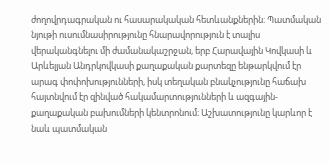ժողովրդագրական ու հասարակական հետևանքներին։ Պատմական նյութի ուսումնասիրությունը հնարավորություն է տալիս վերականգնելու մի ժամանակաշրջան, երբ Հարավային Կովկասի և Արևելյան Անդրկովկասի քաղաքական քարտեզը ենթարկվում էր արագ փոփոխությունների, իսկ տեղական բնակչությունը հաճախ հայտնվում էր զինված հակամարտությունների և ազգային-քաղաքական բախումների կենտրոնում։ Աշխատությունը կարևոր է նաև պատմական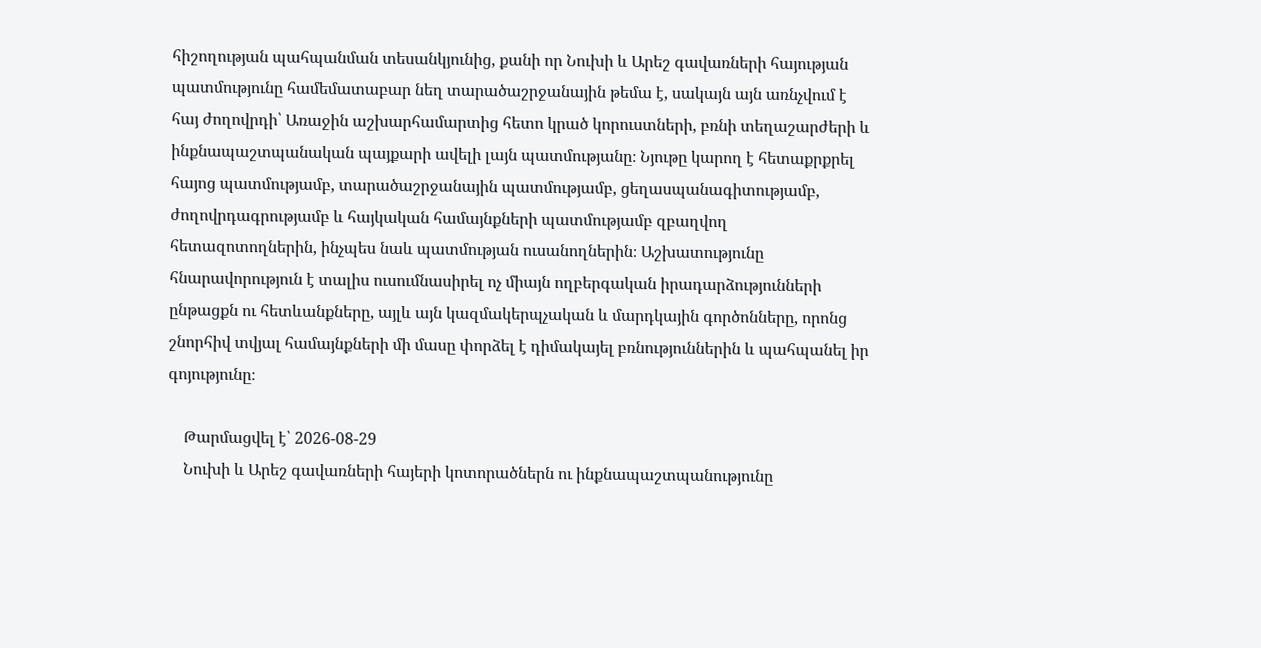հիշողության պահպանման տեսանկյունից, քանի որ Նուխի և Արեշ գավառների հայության պատմությունը համեմատաբար նեղ տարածաշրջանային թեմա է, սակայն այն առնչվում է հայ ժողովրդի՝ Առաջին աշխարհամարտից հետո կրած կորուստների, բռնի տեղաշարժերի և ինքնապաշտպանական պայքարի ավելի լայն պատմությանը։ Նյութը կարող է հետաքրքրել հայոց պատմությամբ, տարածաշրջանային պատմությամբ, ցեղասպանագիտությամբ, ժողովրդագրությամբ և հայկական համայնքների պատմությամբ զբաղվող հետազոտողներին, ինչպես նաև պատմության ուսանողներին։ Աշխատությունը հնարավորություն է տալիս ուսումնասիրել ոչ միայն ողբերգական իրադարձությունների ընթացքն ու հետևանքները, այլև այն կազմակերպչական և մարդկային գործոնները, որոնց շնորհիվ տվյալ համայնքների մի մասը փորձել է դիմակայել բռնություններին և պահպանել իր գոյությունը։

    Թարմացվել է՝ 2026-08-29
    Նուխի և Արեշ գավառների հայերի կոտորածներն ու ինքնապաշտպանությունը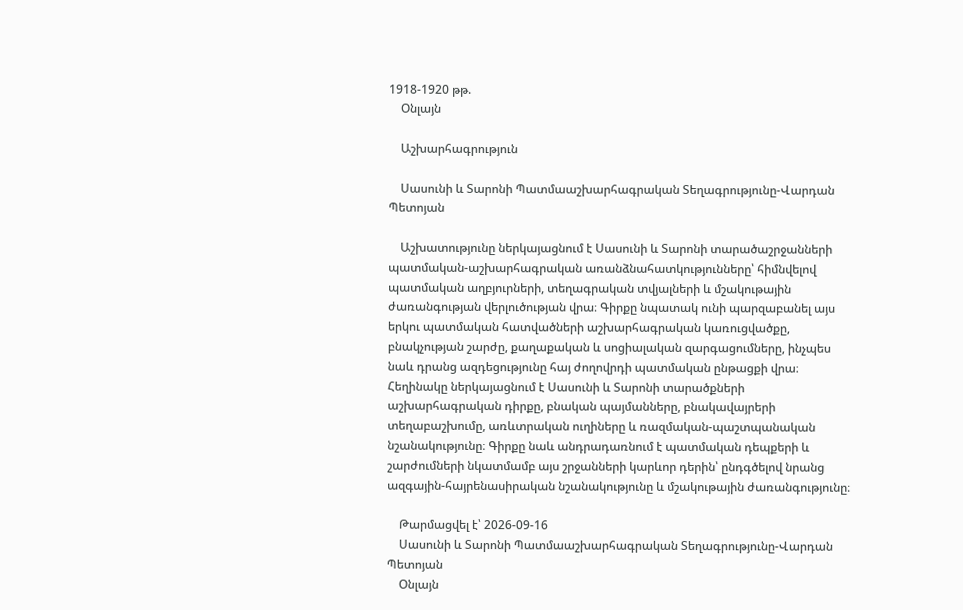1918-1920 թթ.
    Օնլայն

    Աշխարհագրություն

    Սասունի և Տարոնի Պատմաաշխարհագրական Տեղագրությունը-Վարդան Պետոյան

    Աշխատությունը ներկայացնում է Սասունի և Տարոնի տարածաշրջանների պատմական-աշխարհագրական առանձնահատկությունները՝ հիմնվելով պատմական աղբյուրների, տեղագրական տվյալների և մշակութային ժառանգության վերլուծության վրա։ Գիրքը նպատակ ունի պարզաբանել այս երկու պատմական հատվածների աշխարհագրական կառուցվածքը, բնակչության շարժը, քաղաքական և սոցիալական զարգացումները, ինչպես նաև դրանց ազդեցությունը հայ ժողովրդի պատմական ընթացքի վրա։ Հեղինակը ներկայացնում է Սասունի և Տարոնի տարածքների աշխարհագրական դիրքը, բնական պայմանները, բնակավայրերի տեղաբաշխումը, առևտրական ուղիները և ռազմական-պաշտպանական նշանակությունը։ Գիրքը նաև անդրադառնում է պատմական դեպքերի և շարժումների նկատմամբ այս շրջանների կարևոր դերին՝ ընդգծելով նրանց ազգային-հայրենասիրական նշանակությունը և մշակութային ժառանգությունը։

    Թարմացվել է՝ 2026-09-16
    Սասունի և Տարոնի Պատմաաշխարհագրական Տեղագրությունը-Վարդան Պետոյան
    Օնլայն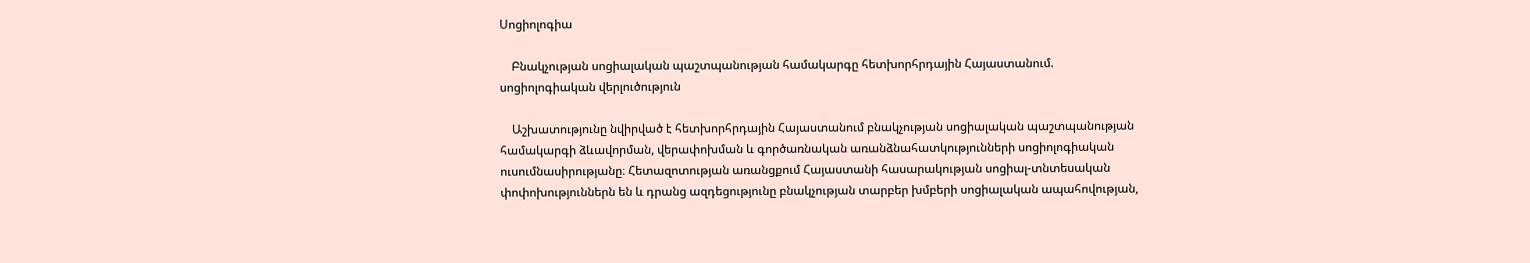Սոցիոլոգիա

    Բնակչության սոցիալական պաշտպանության համակարգը հետխորհրդային Հայաստանում. սոցիոլոգիական վերլուծություն

    Աշխատությունը նվիրված է հետխորհրդային Հայաստանում բնակչության սոցիալական պաշտպանության համակարգի ձևավորման, վերափոխման և գործառնական առանձնահատկությունների սոցիոլոգիական ուսումնասիրությանը։ Հետազոտության առանցքում Հայաստանի հասարակության սոցիալ-տնտեսական փոփոխություններն են և դրանց ազդեցությունը բնակչության տարբեր խմբերի սոցիալական ապահովության,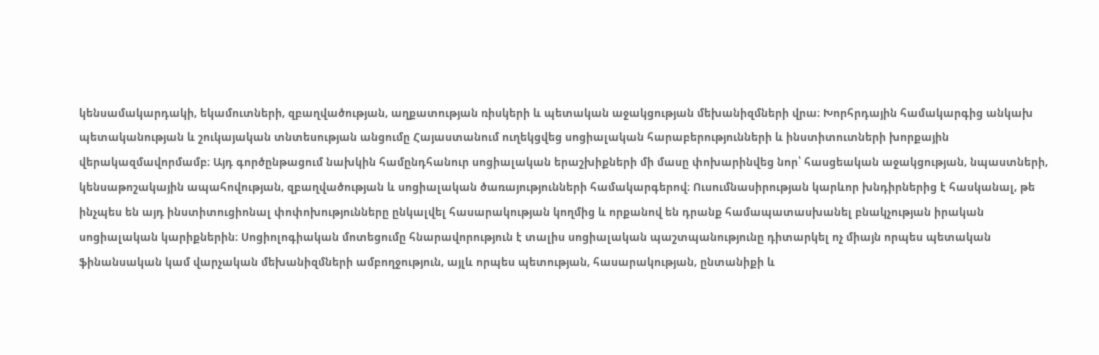կենսամակարդակի, եկամուտների, զբաղվածության, աղքատության ռիսկերի և պետական աջակցության մեխանիզմների վրա։ Խորհրդային համակարգից անկախ պետականության և շուկայական տնտեսության անցումը Հայաստանում ուղեկցվեց սոցիալական հարաբերությունների և ինստիտուտների խորքային վերակազմավորմամբ։ Այդ գործընթացում նախկին համընդհանուր սոցիալական երաշխիքների մի մասը փոխարինվեց նոր՝ հասցեական աջակցության, նպաստների, կենսաթոշակային ապահովության, զբաղվածության և սոցիալական ծառայությունների համակարգերով։ Ուսումնասիրության կարևոր խնդիրներից է հասկանալ, թե ինչպես են այդ ինստիտուցիոնալ փոփոխությունները ընկալվել հասարակության կողմից և որքանով են դրանք համապատասխանել բնակչության իրական սոցիալական կարիքներին։ Սոցիոլոգիական մոտեցումը հնարավորություն է տալիս սոցիալական պաշտպանությունը դիտարկել ոչ միայն որպես պետական ֆինանսական կամ վարչական մեխանիզմների ամբողջություն, այլև որպես պետության, հասարակության, ընտանիքի և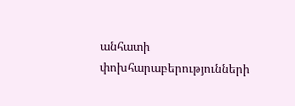անհատի փոխհարաբերությունների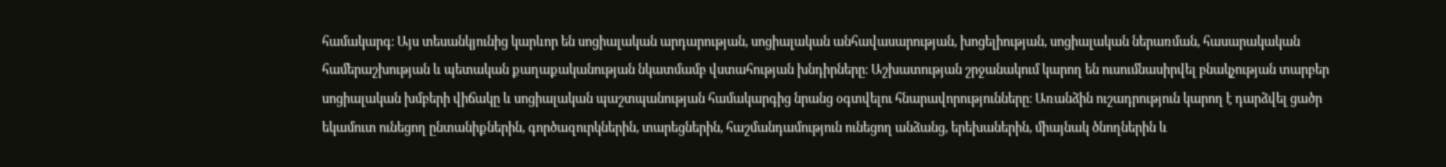համակարգ։ Այս տեսանկյունից կարևոր են սոցիալական արդարության, սոցիալական անհավասարության, խոցելիության, սոցիալական ներառման, հասարակական համերաշխության և պետական քաղաքականության նկատմամբ վստահության խնդիրները։ Աշխատության շրջանակում կարող են ուսումնասիրվել բնակչության տարբեր սոցիալական խմբերի վիճակը և սոցիալական պաշտպանության համակարգից նրանց օգտվելու հնարավորությունները։ Առանձին ուշադրություն կարող է դարձվել ցածր եկամուտ ունեցող ընտանիքներին, գործազուրկներին, տարեցներին, հաշմանդամություն ունեցող անձանց, երեխաներին, միայնակ ծնողներին և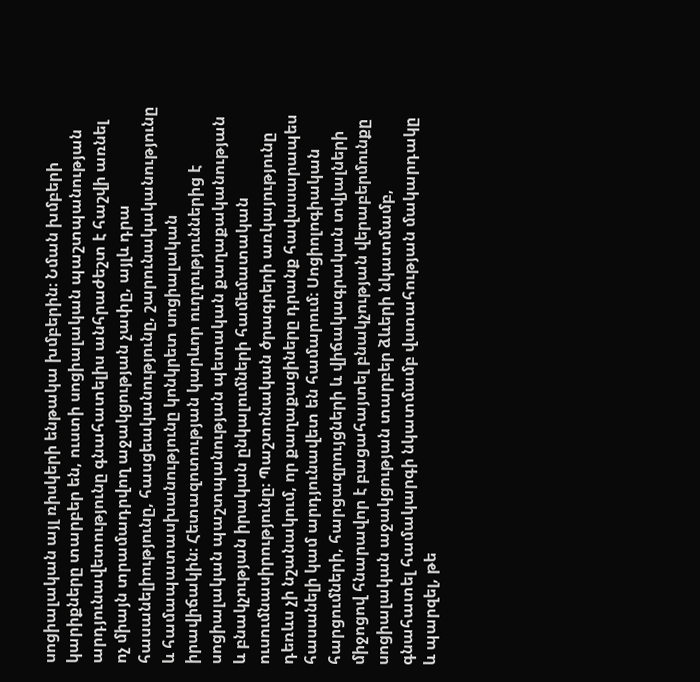սոցիալական այլ ռիսկերի ենթակա խմբերին։ Նման խմբերի կարիքները տարբեր են, ուստի սոցիալական պաշտպանության արդյունավետությունը գնահատելիս անհրաժեշտ է հաշվի առնել ոչ միայն տրամադրվող աջակցության չափը, այլև դրա հասանելիությունը, հասցեականությունը, շարունակականությունը և համապատասխանությունը կոնկրետ սոցիալական իրավիճակին։ Հետազոտության կարևոր ուղղություններից է սոցիալական պաշտպանության պետական քաղաքականության և բնակչության իրական ընկալումների համեմատական ուսումնասիրությունը։ Պաշտոնական ծրագրերի առկայությունը դեռևս չի նշանակում, որ քաղաքացիները դրանք հավասարապես հասանելի կամ արդյունավետ են համարում։ Սոցիոլոգիական հարցումների, հարցազրույցների և վիճակագրական տվյալների միջոցով հնարավոր է բացահայտել բնակչության վերաբերմունքը սոցիալական աջակցության տարբեր ձևերի նկատմամբ, գնահատել համակարգի նկատմամբ վստահության մակարդակը և պարզել, թե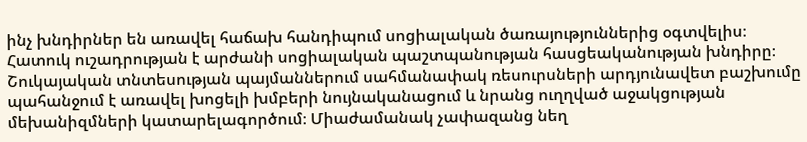ինչ խնդիրներ են առավել հաճախ հանդիպում սոցիալական ծառայություններից օգտվելիս։ Հատուկ ուշադրության է արժանի սոցիալական պաշտպանության հասցեականության խնդիրը։ Շուկայական տնտեսության պայմաններում սահմանափակ ռեսուրսների արդյունավետ բաշխումը պահանջում է առավել խոցելի խմբերի նույնականացում և նրանց ուղղված աջակցության մեխանիզմների կատարելագործում։ Միաժամանակ չափազանց նեղ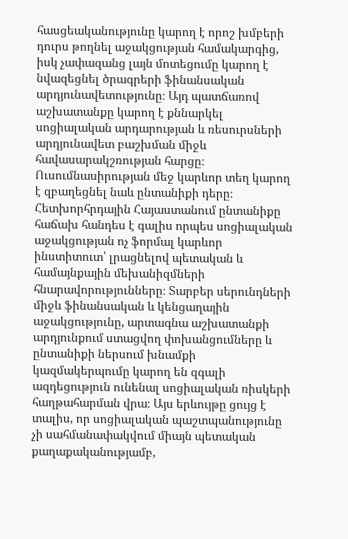հասցեականությունը կարող է որոշ խմբերի դուրս թողնել աջակցության համակարգից, իսկ չափազանց լայն մոտեցումը կարող է նվազեցնել ծրագրերի ֆինանսական արդյունավետությունը։ Այդ պատճառով աշխատանքը կարող է քննարկել սոցիալական արդարության և ռեսուրսների արդյունավետ բաշխման միջև հավասարակշռության հարցը։ Ուսումնասիրության մեջ կարևոր տեղ կարող է զբաղեցնել նաև ընտանիքի դերը։ Հետխորհրդային Հայաստանում ընտանիքը հաճախ հանդես է գալիս որպես սոցիալական աջակցության ոչ ֆորմալ կարևոր ինստիտուտ՝ լրացնելով պետական և համայնքային մեխանիզմների հնարավորությունները։ Տարբեր սերունդների միջև ֆինանսական և կենցաղային աջակցությունը, արտագնա աշխատանքի արդյունքում ստացվող փոխանցումները և ընտանիքի ներսում խնամքի կազմակերպումը կարող են զգալի ազդեցություն ունենալ սոցիալական ռիսկերի հաղթահարման վրա։ Այս երևույթը ցույց է տալիս, որ սոցիալական պաշտպանությունը չի սահմանափակվում միայն պետական քաղաքականությամբ,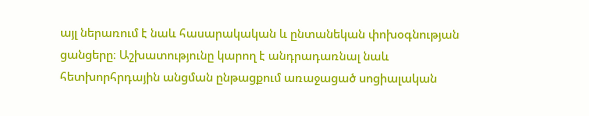այլ ներառում է նաև հասարակական և ընտանեկան փոխօգնության ցանցերը։ Աշխատությունը կարող է անդրադառնալ նաև հետխորհրդային անցման ընթացքում առաջացած սոցիալական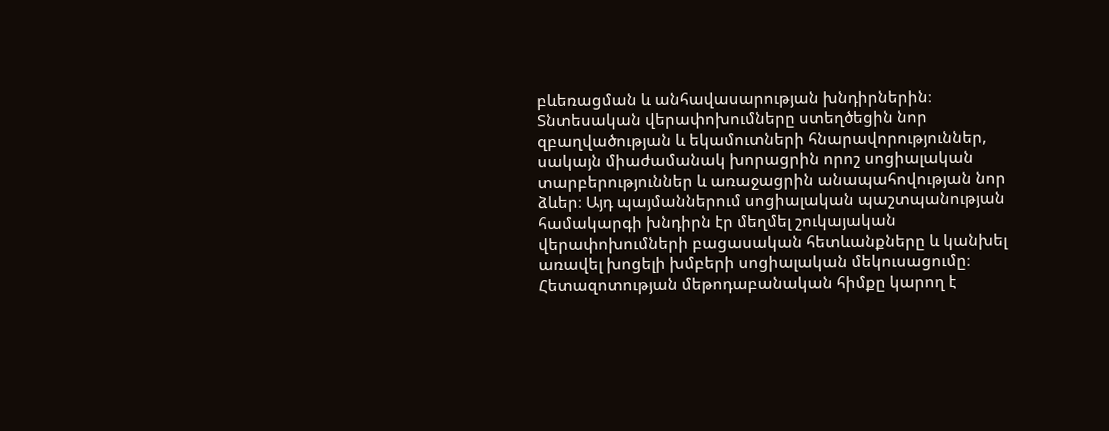բևեռացման և անհավասարության խնդիրներին։ Տնտեսական վերափոխումները ստեղծեցին նոր զբաղվածության և եկամուտների հնարավորություններ, սակայն միաժամանակ խորացրին որոշ սոցիալական տարբերություններ և առաջացրին անապահովության նոր ձևեր։ Այդ պայմաններում սոցիալական պաշտպանության համակարգի խնդիրն էր մեղմել շուկայական վերափոխումների բացասական հետևանքները և կանխել առավել խոցելի խմբերի սոցիալական մեկուսացումը։ Հետազոտության մեթոդաբանական հիմքը կարող է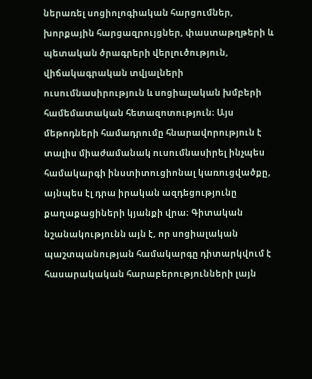ներառել սոցիոլոգիական հարցումներ, խորքային հարցազրույցներ, փաստաթղթերի և պետական ծրագրերի վերլուծություն, վիճակագրական տվյալների ուսումնասիրություն և սոցիալական խմբերի համեմատական հետազոտություն։ Այս մեթոդների համադրումը հնարավորություն է տալիս միաժամանակ ուսումնասիրել ինչպես համակարգի ինստիտուցիոնալ կառուցվածքը, այնպես էլ դրա իրական ազդեցությունը քաղաքացիների կյանքի վրա։ Գիտական նշանակությունն այն է, որ սոցիալական պաշտպանության համակարգը դիտարկվում է հասարակական հարաբերությունների լայն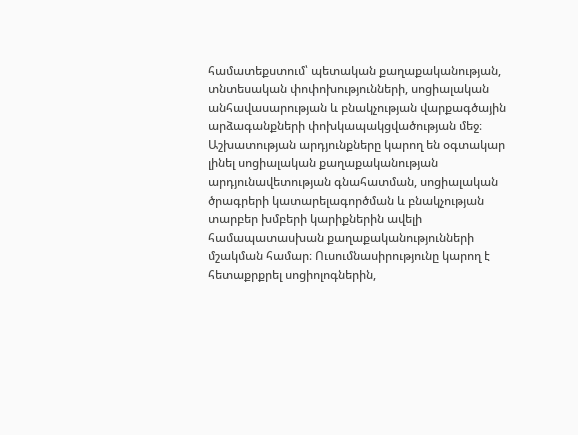համատեքստում՝ պետական քաղաքականության, տնտեսական փոփոխությունների, սոցիալական անհավասարության և բնակչության վարքագծային արձագանքների փոխկապակցվածության մեջ։ Աշխատության արդյունքները կարող են օգտակար լինել սոցիալական քաղաքականության արդյունավետության գնահատման, սոցիալական ծրագրերի կատարելագործման և բնակչության տարբեր խմբերի կարիքներին ավելի համապատասխան քաղաքականությունների մշակման համար։ Ուսումնասիրությունը կարող է հետաքրքրել սոցիոլոգներին,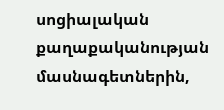սոցիալական քաղաքականության մասնագետներին,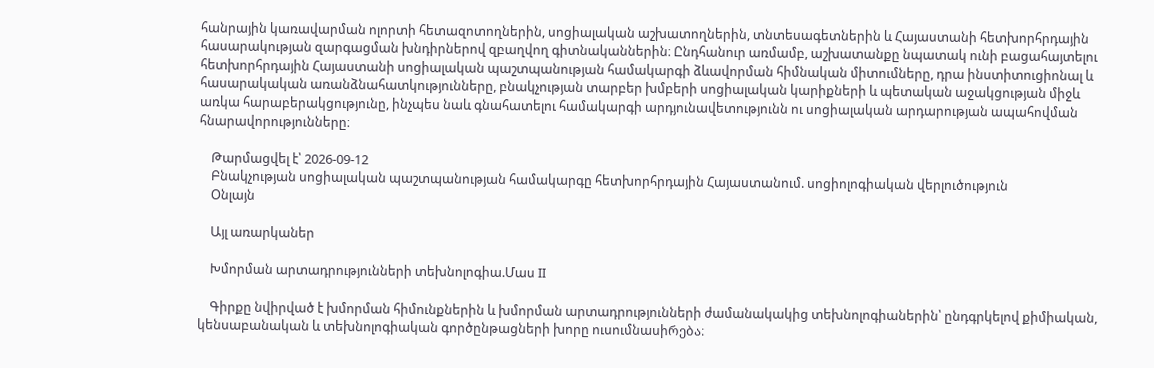հանրային կառավարման ոլորտի հետազոտողներին, սոցիալական աշխատողներին, տնտեսագետներին և Հայաստանի հետխորհրդային հասարակության զարգացման խնդիրներով զբաղվող գիտնականներին։ Ընդհանուր առմամբ, աշխատանքը նպատակ ունի բացահայտելու հետխորհրդային Հայաստանի սոցիալական պաշտպանության համակարգի ձևավորման հիմնական միտումները, դրա ինստիտուցիոնալ և հասարակական առանձնահատկությունները, բնակչության տարբեր խմբերի սոցիալական կարիքների և պետական աջակցության միջև առկա հարաբերակցությունը, ինչպես նաև գնահատելու համակարգի արդյունավետությունն ու սոցիալական արդարության ապահովման հնարավորությունները։

    Թարմացվել է՝ 2026-09-12
    Բնակչության սոցիալական պաշտպանության համակարգը հետխորհրդային Հայաստանում. սոցիոլոգիական վերլուծություն
    Օնլայն

    Այլ առարկաներ

    Խմորման արտադրությունների տեխնոլոգիա.Մաս II

    Գիրքը նվիրված է խմորման հիմունքներին և խմորման արտադրությունների ժամանակակից տեխնոլոգիաներին՝ ընդգրկելով քիմիական, կենսաբանական և տեխնոլոգիական գործընթացների խորը ուսումնասիრება։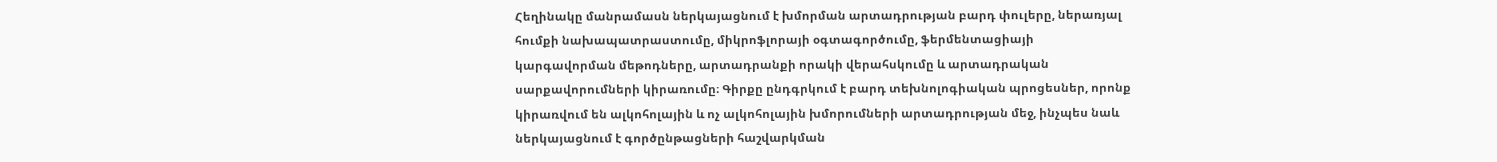Հեղինակը մանրամասն ներկայացնում է խմորման արտադրության բարդ փուլերը, ներառյալ հումքի նախապատրաստումը, միկրոֆլորայի օգտագործումը, ֆերմենտացիայի կարգավորման մեթոդները, արտադրանքի որակի վերահսկումը և արտադրական սարքավորումների կիրառումը։ Գիրքը ընդգրկում է բարդ տեխնոլոգիական պրոցեսներ, որոնք կիրառվում են ալկոհոլային և ոչ ալկոհոլային խմորումների արտադրության մեջ, ինչպես նաև ներկայացնում է գործընթացների հաշվարկման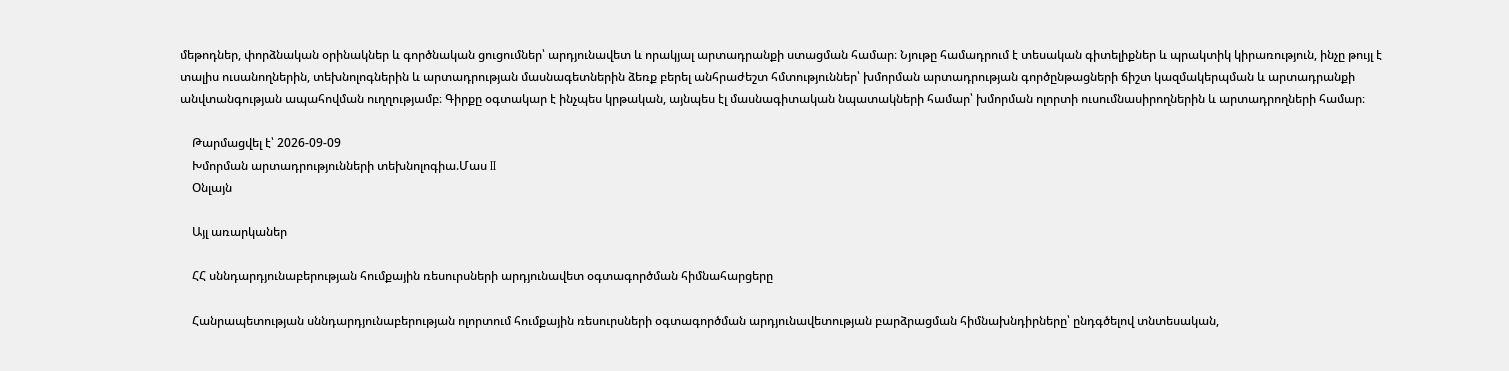մեթոդներ, փորձնական օրինակներ և գործնական ցուցումներ՝ արդյունավետ և որակյալ արտադրանքի ստացման համար։ Նյութը համադրում է տեսական գիտելիքներ և պրակտիկ կիրառություն, ինչը թույլ է տալիս ուսանողներին, տեխնոլոգներին և արտադրության մասնագետներին ձեռք բերել անհրաժեշտ հմտություններ՝ խմորման արտադրության գործընթացների ճիշտ կազմակերպման և արտադրանքի անվտանգության ապահովման ուղղությամբ։ Գիրքը օգտակար է ինչպես կրթական, այնպես էլ մասնագիտական նպատակների համար՝ խմորման ոլորտի ուսումնասիրողներին և արտադրողների համար։

    Թարմացվել է՝ 2026-09-09
    Խմորման արտադրությունների տեխնոլոգիա.Մաս II
    Օնլայն

    Այլ առարկաներ

    ՀՀ սննդարդյունաբերության հումքային ռեսուրսների արդյունավետ օգտագործման հիմնահարցերը

    Հանրապետության սննդարդյունաբերության ոլորտում հումքային ռեսուրսների օգտագործման արդյունավետության բարձրացման հիմնախնդիրները՝ ընդգծելով տնտեսական,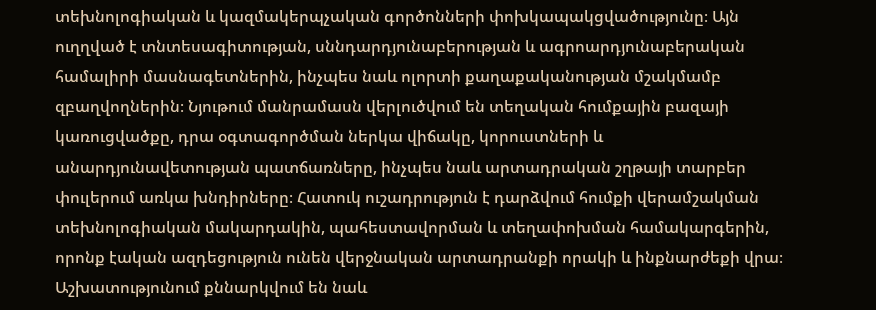տեխնոլոգիական և կազմակերպչական գործոնների փոխկապակցվածությունը։ Այն ուղղված է տնտեսագիտության, սննդարդյունաբերության և ագրոարդյունաբերական համալիրի մասնագետներին, ինչպես նաև ոլորտի քաղաքականության մշակմամբ զբաղվողներին։ Նյութում մանրամասն վերլուծվում են տեղական հումքային բազայի կառուցվածքը, դրա օգտագործման ներկա վիճակը, կորուստների և անարդյունավետության պատճառները, ինչպես նաև արտադրական շղթայի տարբեր փուլերում առկա խնդիրները։ Հատուկ ուշադրություն է դարձվում հումքի վերամշակման տեխնոլոգիական մակարդակին, պահեստավորման և տեղափոխման համակարգերին, որոնք էական ազդեցություն ունեն վերջնական արտադրանքի որակի և ինքնարժեքի վրա։ Աշխատությունում քննարկվում են նաև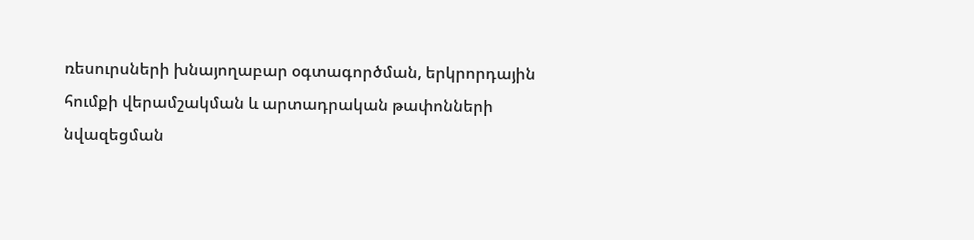ռեսուրսների խնայողաբար օգտագործման, երկրորդային հումքի վերամշակման և արտադրական թափոնների նվազեցման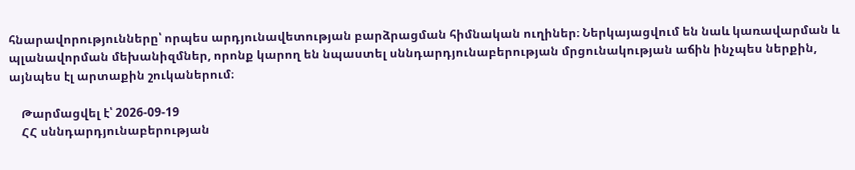հնարավորությունները՝ որպես արդյունավետության բարձրացման հիմնական ուղիներ։ Ներկայացվում են նաև կառավարման և պլանավորման մեխանիզմներ, որոնք կարող են նպաստել սննդարդյունաբերության մրցունակության աճին ինչպես ներքին, այնպես էլ արտաքին շուկաներում։

    Թարմացվել է՝ 2026-09-19
    ՀՀ սննդարդյունաբերության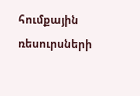հումքային ռեսուրսների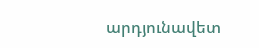արդյունավետ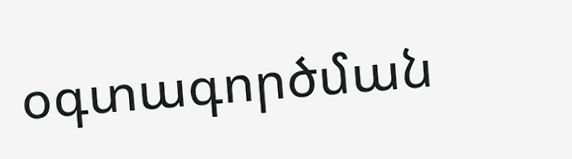օգտագործման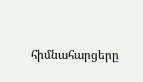հիմնահարցերը